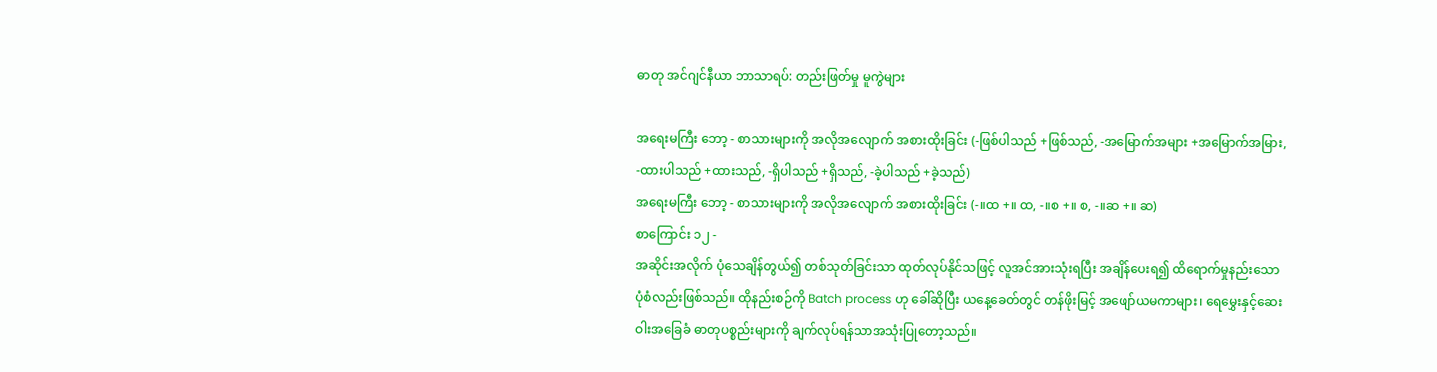ဓာတု အင်ဂျင်နီယာ ဘာသာရပ်: တည်းဖြတ်မှု မူကွဲများ

အရေးမကြီး ဘော့ - စာသားများကို အလိုအလျောက် အစားထိုးခြင်း (-ဖြစ်ပါသည် +ဖြစ်သည်, -အမြောက်အများ +အမြောက်အမြား, -ထားပါသည် +ထားသည်, -ရှိပါသည် +ရှိသည်, -ခဲ့ပါသည် +ခဲ့သည်)
အရေးမကြီး ဘော့ - စာသားများကို အလိုအလျောက် အစားထိုးခြင်း (-။ထ +။ ထ, -။စ +။ စ, -။ဆ +။ ဆ)
စာကြောင်း ၁၂ -
အဆိုင်းအလိုက် ပုံသေချိန်တွယ်၍ တစ်သုတ်ခြင်းသာ ထုတ်လုပ်နိုင်သဖြင့် လူအင်အားသုံးရပြီး အချိန်ပေးရ၍ ထိရောက်မှုနည်းသော ပုံစံလည်းဖြစ်သည်။ ထိုနည်းစဉ်ကို Batch process ဟု ခေါ်ဆိုပြီး ယနေ့ခေတ်တွင် တန်ဖိုးမြင့် အဖျော်ယမကာများ၊ ရေမွှေးနှင့်ဆေးဝါးအခြေခံ ဓာတုပစ္စည်းများကို ချက်လုပ်ရန်သာအသုံးပြုတော့သည်။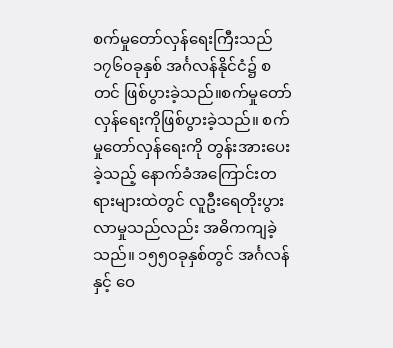စက်မှုတော်လှန်ရေးကြီးသည် ၁၇၆၀ခုနှစ် အင်္ဂလန်နိုင်ငံ၌ စတင် ဖြစ်ပွားခဲ့သည်။စက်မှုတော်လှန်ရေးကိုဖြစ်ပွားခဲ့သည်။ စက်မှုတော်လှန်ရေးကို တွန်းအားပေးခဲ့သည့် နောက်ခံအကြောင်းတရားများထဲတွင် လူဦးရေတိုးပွားလာမှုသည်လည်း အဓိကကျခဲ့သည်။ ၁၅၅၀ခုနှစ်တွင် အင်္ဂလန်နှင့် ဝေ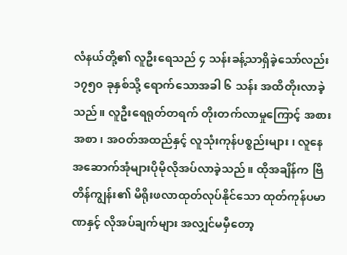လံနယ်တို့၏ လူဦးရေသည် ၄ သန်းခန့်သာရှိခဲ့သော်လည်း ၁၇၅၀ ခုနှစ်သို့ ရောက်သောအခါ ၆ သန်း အထိတိုးလာခဲ့သည်။ လူဦးရေရုတ်တရက် တိုးတက်လာမှုကြောင့် အစားအစာ၊ အဝတ်အထည်နှင့် လူသုံးကုန်ပစ္စည်းများ၊ လူနေအဆောက်အုံများပိုမိုလိုအပ်လာခဲ့သည်။ ထိုအချိန်က ဗြိတိန်ကျွန်း၏ မိရိုးဖလာထုတ်လုပ်နိုင်သော ထုတ်ကုန်ပမာဏနှင့် လိုအပ်ချက်များ အလျှင်မမှီတော့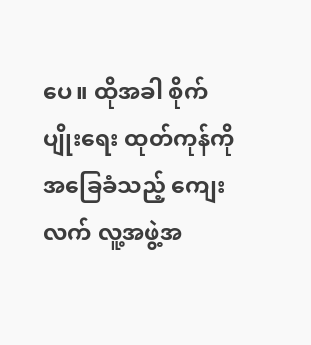ပေ။ ထိုအခါ စိုက်ပျိုးရေး ထုတ်ကုန်ကို အခြေခံသည့် ကျေးလက် လူ့အဖွဲ့အ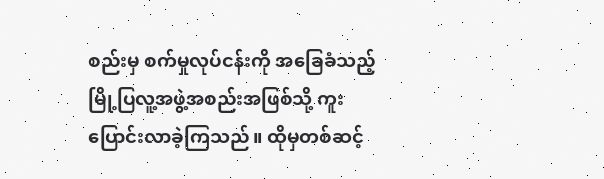စည်းမှ စက်မှုလုပ်ငန်းကို အခြေခံသည့် မြို့ပြလူ့အဖွဲ့အစည်းအဖြစ်သို့ ကူးပြောင်းလာခဲ့ကြသည်။ ထိုမှတစ်ဆင့်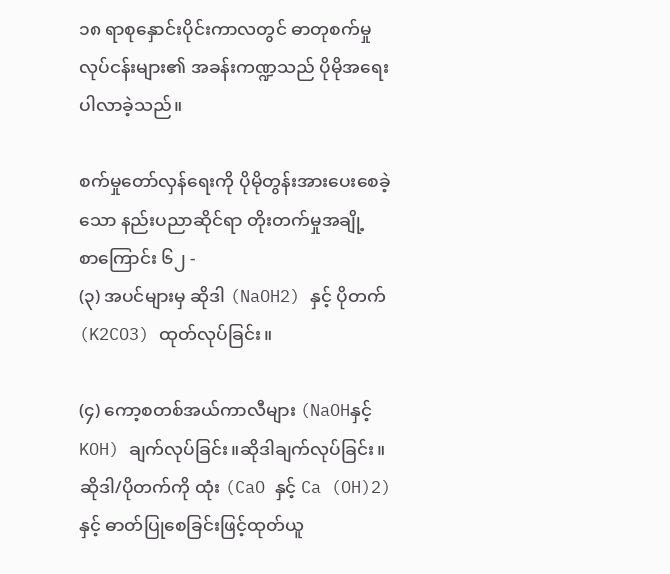၁၈ ရာစုနှောင်းပိုင်းကာလတွင် ဓာတုစက်မှုလုပ်ငန်းများ၏ အခန်းကဏ္ဍသည် ပိုမိုအရေးပါလာခဲ့သည်။

စက်မှုတော်လှန်ရေးကို ပိုမိုတွန်းအားပေးစေခဲ့သော နည်းပညာဆိုင်ရာ တိုးတက်မှုအချို့
စာကြောင်း ၆၂ -
(၃) အပင်များမှ ဆိုဒါ (NaOH2) နှင့် ပိုတက်(K2CO3) ထုတ်လုပ်ခြင်း။

(၄) ကော့စတစ်အယ်ကာလီများ (NaOHနှင့်KOH) ချက်လုပ်ခြင်း။ဆိုဒါချက်လုပ်ခြင်း။ ဆိုဒါ/ပိုတက်ကို ထုံး (CaO နှင့် Ca (OH)2) နှင့် ဓာတ်ပြုစေခြင်းဖြင့်ထုတ်ယူ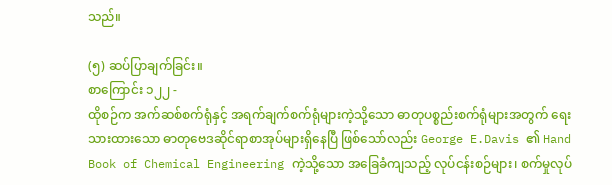သည်။

(၅) ဆပ်ပြာချက်ခြင်း။
စာကြောင်း ၁၂၂ -
ထိုစဉ်က အက်ဆစ်စက်ရုံနှင့် အရက်ချက်စက်ရုံများကဲ့သို့သော ဓာတုပစ္စည်းစက်ရုံများအတွက် ရေးသားထားသော ဓာတုဗေဒဆိုင်ရာစာအုပ်များရှိနေပြီ ဖြစ်သော်လည်း George E.Davis ၏ Hand Book of Chemical Engineering ကဲ့သို့သော အခြေခံကျသည့် လုပ်ငန်းစဉ်များ၊ စက်မှုလုပ်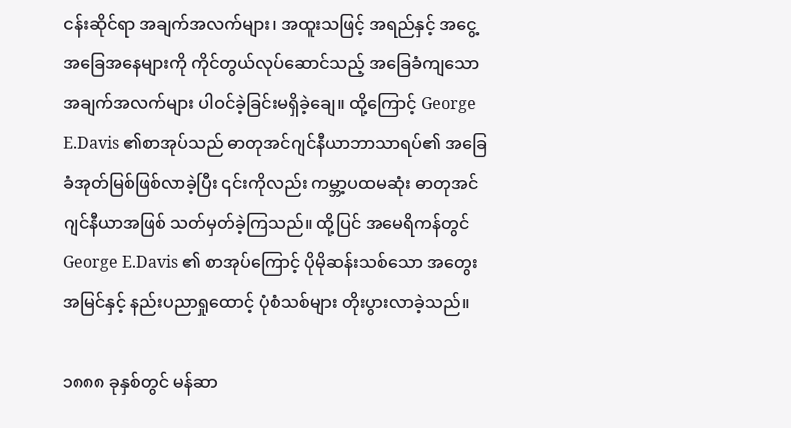ငန်းဆိုင်ရာ အချက်အလက်များ၊ အထူးသဖြင့် အရည်နှင့် အငွေ့အခြေအနေများကို ကိုင်တွယ်လုပ်ဆောင်သည့် အခြေခံကျသောအချက်အလက်များ ပါဝင်ခဲ့ခြင်းမရှိခဲ့ချေ။ ထို့ကြောင့် George E.Davis ၏စာအုပ်သည် ဓာတုအင်ဂျင်နီယာဘာသာရပ်၏ အခြေခံအုတ်မြစ်ဖြစ်လာခဲ့ပြီး ၎င်းကိုလည်း ကမ္ဘာ့ပထမဆုံး ဓာတုအင်ဂျင်နီယာအဖြစ် သတ်မှတ်ခဲ့ကြသည်။ ထို့ပြင် အမေရိကန်တွင် George E.Davis ၏ စာအုပ်ကြောင့် ပိုမိုဆန်းသစ်သော အတွေးအမြင်နှင့် နည်းပညာရှုထောင့် ပုံစံသစ်များ တိုးပွားလာခဲ့သည်။

၁၈၈၈ ခုနှစ်တွင် မန်ဆာ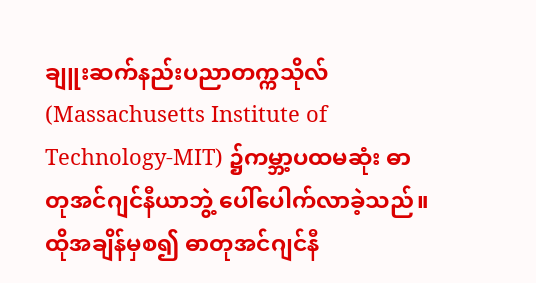ချူးဆက်နည်းပညာတက္ကသိုလ် (Massachusetts Institute of Technology-MIT) ၌ကမ္ဘာ့ပထမဆုံး ဓာတုအင်ဂျင်နီယာဘွဲ့ ပေါ်ပေါက်လာခဲ့သည်။ ထိုအချိန်မှစ၍ ဓာတုအင်ဂျင်နီ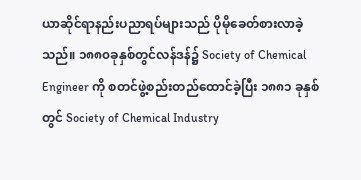ယာဆိုင်ရာနည်းပညာရပ်များသည် ပိုမိုခေတ်စားလာခဲ့သည်။ ၁၈၈၀ခုနှစ်တွင်လန်ဒန်၌ Society of Chemical Engineer ကို စတင်ဖွဲ့စည်းတည်ထောင်ခဲ့ပြီး ၁၈၈၁ ခုနှစ်တွင် Society of Chemical Industry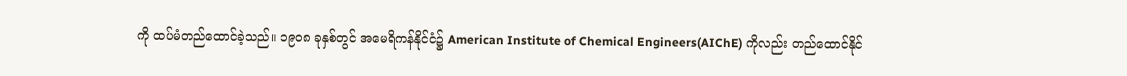ကို ထပ်မံတည်ထောင်ခဲ့သည်။ ၁၉၀၈ ခုနှစ်တွင် အမေရိကန်နိုင်ငံ၌ American Institute of Chemical Engineers(AIChE) ကိုလည်း တည်ထောင်နိုင်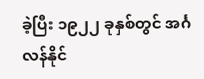ခဲ့ပြီး ၁၉၂၂ ခုနှစ်တွင် အင်္ဂလန်နိုင်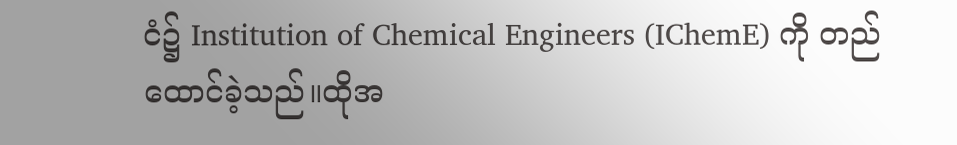ငံ၌ Institution of Chemical Engineers (IChemE) ကို တည်ထောင်ခဲ့သည်။ထိုအ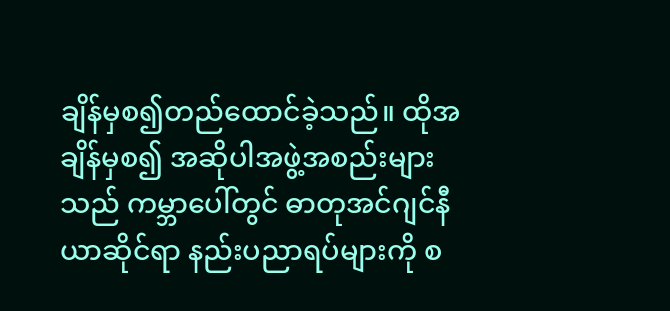ချိန်မှစ၍တည်ထောင်ခဲ့သည်။ ထိုအချိန်မှစ၍ အဆိုပါအဖွဲ့အစည်းများသည် ကမ္ဘာပေါ်တွင် ဓာတုအင်ဂျင်နီယာဆိုင်ရာ နည်းပညာရပ်များကို စ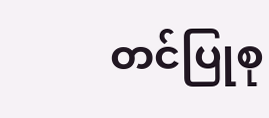တင်ပြုစု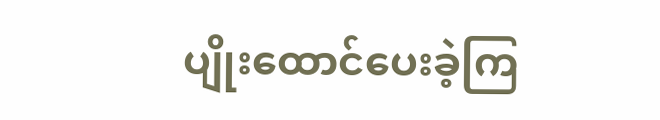ပျိုးထောင်ပေးခဲ့ကြ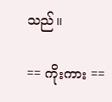သည်။

== ကိုးကား ==